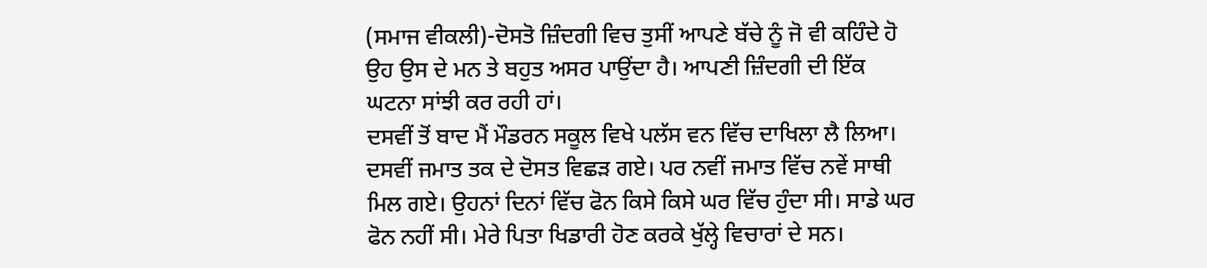(ਸਮਾਜ ਵੀਕਲੀ)-ਦੋਸਤੋ ਜ਼ਿੰਦਗੀ ਵਿਚ ਤੁਸੀਂ ਆਪਣੇ ਬੱਚੇ ਨੂੰ ਜੋ ਵੀ ਕਹਿੰਦੇ ਹੋ ਉਹ ਉਸ ਦੇ ਮਨ ਤੇ ਬਹੁਤ ਅਸਰ ਪਾਉਂਦਾ ਹੈ। ਆਪਣੀ ਜ਼ਿੰਦਗੀ ਦੀ ਇੱਕ ਘਟਨਾ ਸਾਂਝੀ ਕਰ ਰਹੀ ਹਾਂ।
ਦਸਵੀਂ ਤੋਂ ਬਾਦ ਮੈਂ ਮੌਡਰਨ ਸਕੂਲ ਵਿਖੇ ਪਲੱਸ ਵਨ ਵਿੱਚ ਦਾਖਿਲਾ ਲੈ ਲਿਆ। ਦਸਵੀਂ ਜਮਾਤ ਤਕ ਦੇ ਦੋਸਤ ਵਿਛੜ ਗਏ। ਪਰ ਨਵੀਂ ਜਮਾਤ ਵਿੱਚ ਨਵੇਂ ਸਾਥੀ ਮਿਲ ਗਏ। ਉਹਨਾਂ ਦਿਨਾਂ ਵਿੱਚ ਫੋਨ ਕਿਸੇ ਕਿਸੇ ਘਰ ਵਿੱਚ ਹੁੰਦਾ ਸੀ। ਸਾਡੇ ਘਰ ਫੋਨ ਨਹੀਂ ਸੀ। ਮੇਰੇ ਪਿਤਾ ਖਿਡਾਰੀ ਹੋਣ ਕਰਕੇ ਖੁੱਲ੍ਹੇ ਵਿਚਾਰਾਂ ਦੇ ਸਨ।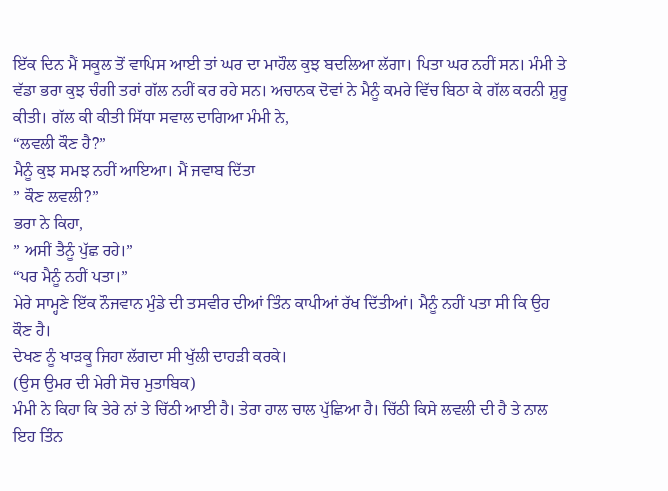ਇੱਕ ਦਿਨ ਮੈਂ ਸਕੂਲ ਤੋਂ ਵਾਪਿਸ ਆਈ ਤਾਂ ਘਰ ਦਾ ਮਾਹੌਲ ਕੁਝ ਬਦਲਿਆ ਲੱਗਾ। ਪਿਤਾ ਘਰ ਨਹੀਂ ਸਨ। ਮੰਮੀ ਤੇ ਵੱਡਾ ਭਰਾ ਕੁਝ ਚੰਗੀ ਤਰਾਂ ਗੱਲ ਨਹੀਂ ਕਰ ਰਹੇ ਸਨ। ਅਚਾਨਕ ਦੋਵਾਂ ਨੇ ਮੈਨੂੰ ਕਮਰੇ ਵਿੱਚ ਬਿਠਾ ਕੇ ਗੱਲ ਕਰਨੀ ਸ਼ੁਰੂ ਕੀਤੀ। ਗੱਲ ਕੀ ਕੀਤੀ ਸਿੱਧਾ ਸਵਾਲ ਦਾਗਿਆ ਮੰਮੀ ਨੇ,
“ਲਵਲੀ ਕੌਣ ਹੈ?”
ਮੈਨੂੰ ਕੁਝ ਸਮਝ ਨਹੀਂ ਆਇਆ। ਮੈਂ ਜਵਾਬ ਦਿੱਤਾ
” ਕੌਣ ਲਵਲੀ?”
ਭਰਾ ਨੇ ਕਿਹਾ,
” ਅਸੀਂ ਤੈਨੂੰ ਪੁੱਛ ਰਹੇ।”
“ਪਰ ਮੈਨੂੰ ਨਹੀਂ ਪਤਾ।”
ਮੇਰੇ ਸਾਮ੍ਹਣੇ ਇੱਕ ਨੌਜਵਾਨ ਮੁੰਡੇ ਦੀ ਤਸਵੀਰ ਦੀਆਂ ਤਿੰਨ ਕਾਪੀਆਂ ਰੱਖ ਦਿੱਤੀਆਂ। ਮੈਨੂੰ ਨਹੀਂ ਪਤਾ ਸੀ ਕਿ ਉਹ ਕੌਣ ਹੈ।
ਦੇਖਣ ਨੂੰ ਖਾੜਕੂ ਜਿਹਾ ਲੱਗਦਾ ਸੀ ਖੁੱਲੀ ਦਾਹੜੀ ਕਰਕੇ।
(ਉਸ ਉਮਰ ਦੀ ਮੇਰੀ ਸੋਚ ਮੁਤਾਬਿਕ)
ਮੰਮੀ ਨੇ ਕਿਹਾ ਕਿ ਤੇਰੇ ਨਾਂ ਤੇ ਚਿੱਠੀ ਆਈ ਹੈ। ਤੇਰਾ ਹਾਲ ਚਾਲ ਪੁੱਛਿਆ ਹੈ। ਚਿੱਠੀ ਕਿਸੇ ਲਵਲੀ ਦੀ ਹੈ ਤੇ ਨਾਲ ਇਹ ਤਿੰਨ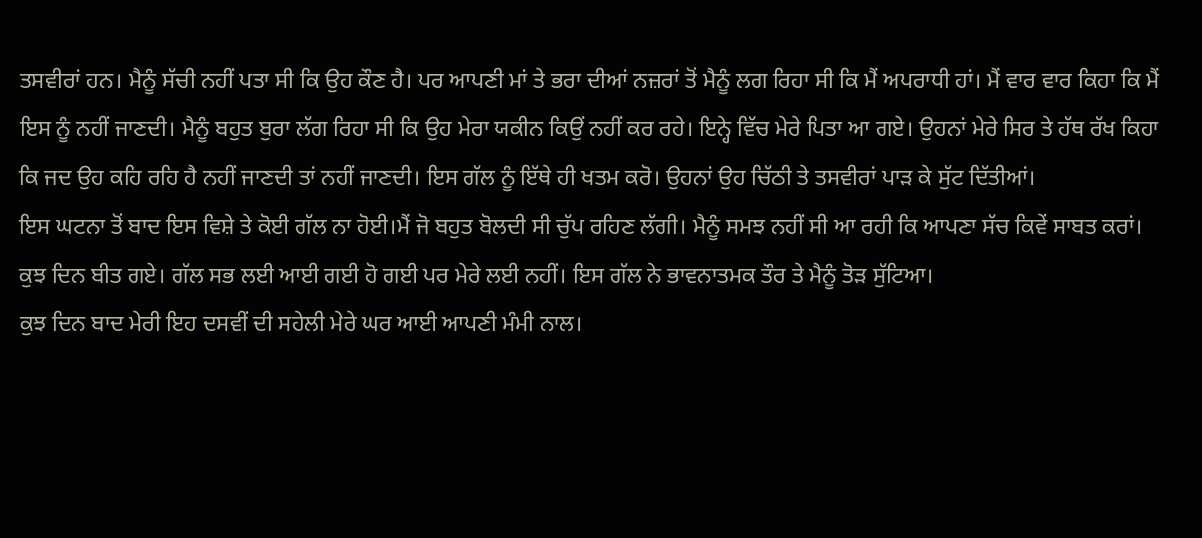ਤਸਵੀਰਾਂ ਹਨ। ਮੈਨੂੰ ਸੱਚੀ ਨਹੀਂ ਪਤਾ ਸੀ ਕਿ ਉਹ ਕੌਣ ਹੈ। ਪਰ ਆਪਣੀ ਮਾਂ ਤੇ ਭਰਾ ਦੀਆਂ ਨਜ਼ਰਾਂ ਤੋਂ ਮੈਨੂੰ ਲਗ ਰਿਹਾ ਸੀ ਕਿ ਮੈਂ ਅਪਰਾਧੀ ਹਾਂ। ਮੈਂ ਵਾਰ ਵਾਰ ਕਿਹਾ ਕਿ ਮੈਂ ਇਸ ਨੂੰ ਨਹੀਂ ਜਾਣਦੀ। ਮੈਨੂੰ ਬਹੁਤ ਬੁਰਾ ਲੱਗ ਰਿਹਾ ਸੀ ਕਿ ਉਹ ਮੇਰਾ ਯਕੀਨ ਕਿਉਂ ਨਹੀਂ ਕਰ ਰਹੇ। ਇਨ੍ਹੇ ਵਿੱਚ ਮੇਰੇ ਪਿਤਾ ਆ ਗਏ। ਉਹਨਾਂ ਮੇਰੇ ਸਿਰ ਤੇ ਹੱਥ ਰੱਖ ਕਿਹਾ ਕਿ ਜਦ ਉਹ ਕਹਿ ਰਹਿ ਹੈ ਨਹੀਂ ਜਾਣਦੀ ਤਾਂ ਨਹੀਂ ਜਾਣਦੀ। ਇਸ ਗੱਲ ਨੂੰ ਇੱਥੇ ਹੀ ਖਤਮ ਕਰੋ। ਉਹਨਾਂ ਉਹ ਚਿੱਠੀ ਤੇ ਤਸਵੀਰਾਂ ਪਾੜ ਕੇ ਸੁੱਟ ਦਿੱਤੀਆਂ।
ਇਸ ਘਟਨਾ ਤੋਂ ਬਾਦ ਇਸ ਵਿਸ਼ੇ ਤੇ ਕੋਈ ਗੱਲ ਨਾ ਹੋਈ।ਮੈਂ ਜੋ ਬਹੁਤ ਬੋਲਦੀ ਸੀ ਚੁੱਪ ਰਹਿਣ ਲੱਗੀ। ਮੈਨੂੰ ਸਮਝ ਨਹੀਂ ਸੀ ਆ ਰਹੀ ਕਿ ਆਪਣਾ ਸੱਚ ਕਿਵੇਂ ਸਾਬਤ ਕਰਾਂ।
ਕੁਝ ਦਿਨ ਬੀਤ ਗਏ। ਗੱਲ ਸਭ ਲਈ ਆਈ ਗਈ ਹੋ ਗਈ ਪਰ ਮੇਰੇ ਲਈ ਨਹੀਂ। ਇਸ ਗੱਲ ਨੇ ਭਾਵਨਾਤਮਕ ਤੌਰ ਤੇ ਮੈਨੂੰ ਤੋੜ ਸੁੱਟਿਆ।
ਕੁਝ ਦਿਨ ਬਾਦ ਮੇਰੀ ਇਹ ਦਸਵੀਂ ਦੀ ਸਹੇਲੀ ਮੇਰੇ ਘਰ ਆਈ ਆਪਣੀ ਮੰਮੀ ਨਾਲ।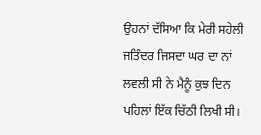ਉਹਨਾਂ ਦੱਸਿਆ ਕਿ ਮੇਰੀ ਸਹੇਲੀ ਜਤਿੰਦਰ ਜਿਸਦਾ ਘਰ ਦਾ ਨਾਂ ਲਵਲੀ ਸੀ ਨੇ ਮੈਨੂੰ ਕੁਝ ਦਿਨ ਪਹਿਲਾਂ ਇੱਕ ਚਿੱਠੀ ਲਿਖੀ ਸੀ।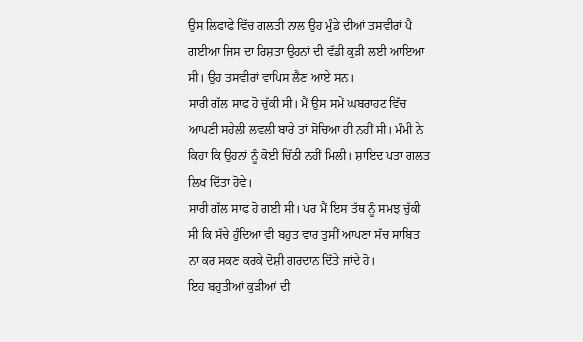ਉਸ ਲਿਫਾਫੇ ਵਿੱਚ ਗਲਤੀ ਨਾਲ ਉਹ ਮੁੰਡੇ ਦੀਆਂ ਤਸਵੀਰਾਂ ਪੈ ਗਈਆ ਜਿਸ ਦਾ ਰਿਸ਼ਤਾ ਉਹਨਾਂ ਦੀ ਵੱਡੀ ਕੁੜੀ ਲਈ ਆਇਆ ਸੀ। ਉਹ ਤਸਵੀਰਾਂ ਵਾਪਿਸ ਲੈਣ ਆਏ ਸਨ।
ਸਾਰੀ ਗੱਲ ਸਾਫ ਹੋ ਚੁੱਕੀ ਸੀ। ਮੈਂ ਉਸ ਸਮੇਂ ਘਬਰਾਹਟ ਵਿੱਚ ਆਪਣੀ ਸਹੇਲੀ ਲਵਲੀ ਬਾਰੇ ਤਾਂ ਸੋਚਿਆ ਹੀ ਨਹੀਂ ਸੀ। ਮੰਮੀ ਨੇ ਕਿਹਾ ਕਿ ਉਹਨਾਂ ਨੂੰ ਕੋਈ ਚਿੱਠੀ ਨਹੀਂ ਮਿਲੀ। ਸ਼ਾਇਦ ਪਤਾ ਗਲਤ ਲਿਖ ਦਿੱਤਾ ਹੋਵੇ।
ਸਾਰੀ ਗੱਲ ਸਾਫ ਹੋ ਗਈ ਸੀ। ਪਰ ਮੈਂ ਇਸ ਤੱਥ ਨੂੰ ਸਮਝ ਚੁੱਕੀ ਸੀ ਕਿ ਸੱਚੇ ਹੁੰਦਿਆ ਵੀ ਬਹੁਤ ਵਾਰ ਤੁਸੀਂ ਆਪਣਾ ਸੱਚ ਸਾਬਿਤ ਨਾ ਕਰ ਸਕਣ ਕਰਕੇ ਦੋਸ਼ੀ ਗਰਦਾਨ ਦਿੱਤੇ ਜਾਂਦੇ ਹੋ।
ਇਹ ਬਹੁਤੀਆਂ ਕੁੜੀਆਂ ਦੀ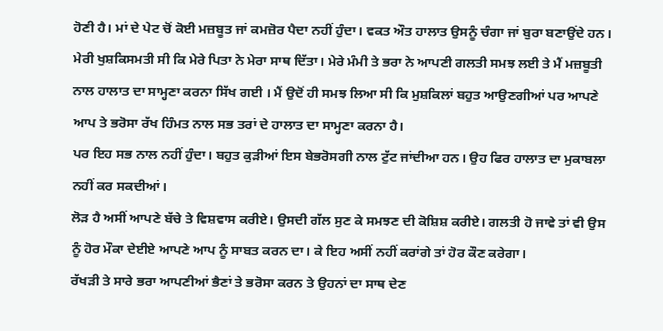ਹੋਣੀ ਹੈ। ਮਾਂ ਦੇ ਪੇਟ ਚੋਂ ਕੋਈ ਮਜ਼ਬੂਤ ਜਾਂ ਕਮਜ਼ੋਰ ਪੈਦਾ ਨਹੀਂ ਹੁੰਦਾ। ਵਕਤ ਔਤ ਹਾਲਾਤ ਉਸਨੂੰ ਚੰਗਾ ਜਾਂ ਬੁਰਾ ਬਣਾਉਂਦੇ ਹਨ।
ਮੇਰੀ ਖੁਸ਼ਕਿਸਮਤੀ ਸੀ ਕਿ ਮੇਰੇ ਪਿਤਾ ਨੇ ਮੇਰਾ ਸਾਥ ਦਿੱਤਾ। ਮੇਰੇ ਮੰਮੀ ਤੇ ਭਰਾ ਨੇ ਆਪਣੀ ਗਲਤੀ ਸਮਝ ਲਈ ਤੇ ਮੈਂ ਮਜ਼ਬੂਤੀ ਨਾਲ ਹਾਲਾਤ ਦਾ ਸਾਮ੍ਹਣਾ ਕਰਨਾ ਸਿੱਖ ਗਈ । ਮੈਂ ਉਦੋਂ ਹੀ ਸਮਝ ਲਿਆ ਸੀ ਕਿ ਮੁਸ਼ਕਿਲਾਂ ਬਹੁਤ ਆਉਣਗੀਆਂ ਪਰ ਆਪਣੇ ਆਪ ਤੇ ਭਰੋਸਾ ਰੱਖ ਹਿੰਮਤ ਨਾਲ ਸਭ ਤਰਾਂ ਦੇ ਹਾਲਾਤ ਦਾ ਸਾਮ੍ਹਣਾ ਕਰਨਾ ਹੈ।
ਪਰ ਇਹ ਸਭ ਨਾਲ ਨਹੀਂ ਹੁੰਦਾ। ਬਹੁਤ ਕੁੜੀਆਂ ਇਸ ਬੇਭਰੋਸਗੀ ਨਾਲ ਟੁੱਟ ਜਾਂਦੀਆ ਹਨ। ਉਹ ਫਿਰ ਹਾਲਾਤ ਦਾ ਮੁਕਾਬਲਾ ਨਹੀਂ ਕਰ ਸਕਦੀਆਂ।
ਲੋੜ ਹੈ ਅਸੀਂ ਆਪਣੇ ਬੱਚੇ ਤੇ ਵਿਸ਼ਵਾਸ ਕਰੀਏ। ਉਸਦੀ ਗੱਲ ਸੁਣ ਕੇ ਸਮਝਣ ਦੀ ਕੋਸ਼ਿਸ਼ ਕਰੀਏ। ਗਲਤੀ ਹੋ ਜਾਵੇ ਤਾਂ ਵੀ ਉਸ ਨੂੰ ਹੋਰ ਮੌਕਾ ਦੇਈਏ ਆਪਣੇ ਆਪ ਨੂੰ ਸਾਬਤ ਕਰਨ ਦਾ। ਕੇ ਇਹ ਅਸੀਂ ਨਹੀਂ ਕਰਾਂਗੇ ਤਾਂ ਹੋਰ ਕੌਣ ਕਰੇਗਾ।
ਰੱਖੜੀ ਤੇ ਸਾਰੇ ਭਰਾ ਆਪਣੀਆਂ ਭੈਣਾਂ ਤੇ ਭਰੋਸਾ ਕਰਨ ਤੇ ਉਹਨਾਂ ਦਾ ਸਾਥ ਦੇਣ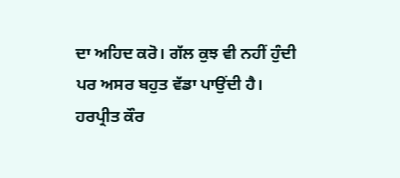ਦਾ ਅਹਿਦ ਕਰੋ। ਗੱਲ ਕੁਝ ਵੀ ਨਹੀਂ ਹੁੰਦੀ ਪਰ ਅਸਰ ਬਹੁਤ ਵੱਡਾ ਪਾਉਂਦੀ ਹੈ।
ਹਰਪ੍ਰੀਤ ਕੌਰ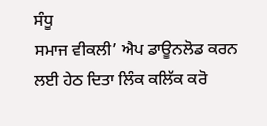ਸੰਧੂ
ਸਮਾਜ ਵੀਕਲੀ’ ਐਪ ਡਾਊਨਲੋਡ ਕਰਨ ਲਈ ਹੇਠ ਦਿਤਾ ਲਿੰਕ ਕਲਿੱਕ ਕਰੋ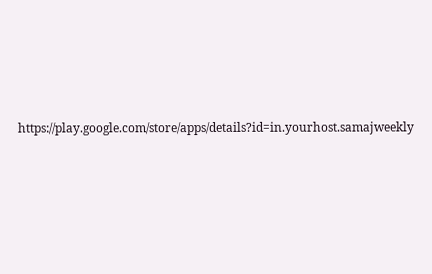https://play.google.com/store/apps/details?id=in.yourhost.samajweekly